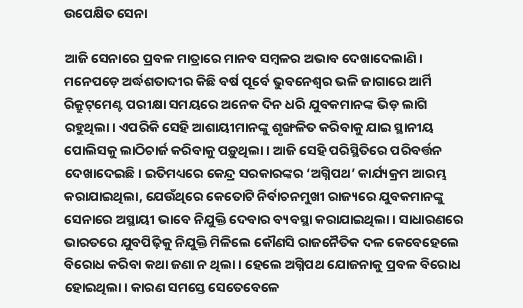ଉପେକ୍ଷିତ ସେନା

ଆଜି ସେନାରେ ପ୍ରବଳ ମାତ୍ରାରେ ମାନବ ସମ୍ବଳର ଅଭାବ ଦେଖାଦେଲାଣି। ମନେପଡ଼େ ଅର୍ଦ୍ଧଶତାବ୍ଦୀର କିଛି ବର୍ଷ ପୂର୍ବେ ଭୁବନେଶ୍ୱର ଭଳି ଜାଗାରେ ଆର୍ମି ରିକ୍ରୁଟ୍‌ମେଣ୍ଟ ପରୀକ୍ଷା ସମୟରେ ଅନେକ ଦିନ ଧରି ଯୁବକମାନଙ୍କ ଭିଡ଼ ଲାଗି ରହୁଥିଲା। ଏପରିକି ସେହି ଆଶାୟୀମାନଙ୍କୁ ଶୃଙ୍ଖଳିତ କରିବାକୁ ଯାଇ ସ୍ଥାନୀୟ ପୋଲିସକୁ ଲାଠିଚାର୍ଜ କରିବାକୁ ପଡ଼ୁଥିଲା। ଆଜି ସେହି ପରିସ୍ଥିତିରେ ପରିବର୍ତ୍ତନ ଦେଖାଦେଇଛି। ଇତିମଧ୍ୟରେ କେନ୍ଦ୍ର ସରକାରଙ୍କର ‘ଅଗ୍ନିପଥ’ କାର୍ଯ୍ୟକ୍ରମ ଆରମ୍ଭ କରାଯାଇଥିଲା, ଯେଉଁଥିରେ କେତୋଟି ନିର୍ବାଚନମୁଖୀ ରାଜ୍ୟରେ ଯୁବକମାନଙ୍କୁ ସେନାରେ ଅସ୍ଥାୟୀ ଭାବେ ନିଯୁକ୍ତି ଦେବାର ବ୍ୟବସ୍ଥା କରାଯାଇଥିଲା। ସାଧାରଣରେ ଭାରତରେ ଯୁବପିଢ଼ିକୁ ନିଯୁକ୍ତି ମିଳିଲେ କୌଣସି ରାଜନୈତିକ ଦଳ କେବେହେଲେ ବିରୋଧ କରିବା କଥା ଜଣା ନ ଥିଲା। ହେଲେ ଅଗ୍ନିପଥ ଯୋଜନାକୁ ପ୍ରବଳ ବିରୋଧ ହୋଇଥିଲା। କାରଣ ସମସ୍ତେ ସେତେବେଳେ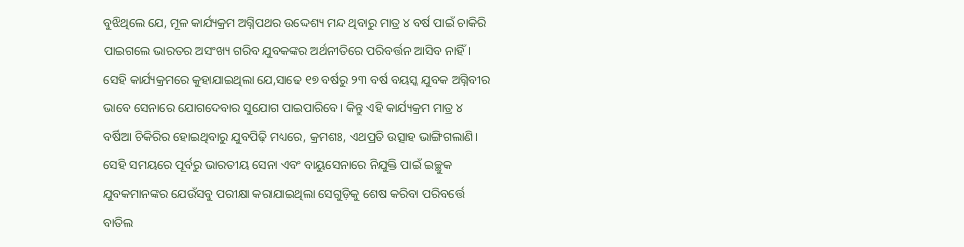ବୁଝିଥିଲେ ଯେ, ମୂଳ କାର୍ଯ୍ୟକ୍ରମ ଅଗ୍ନିପଥର ଉଦ୍ଦେଶ୍ୟ ମନ୍ଦ ଥିବାରୁ ମାତ୍ର ୪ ବର୍ଷ ପାଇଁ ଚାକିରି ପାଇଗଲେ ଭାରତର ଅସଂଖ୍ୟ ଗରିବ ଯୁବକଙ୍କର ଅର୍ଥନୀତିରେ ପରିବର୍ତ୍ତନ ଆସିବ ନାହିଁ। ସେହି କାର୍ଯ୍ୟକ୍ରମରେ କୁହାଯାଇଥିଲା ଯେ,ସାଢେ ୧୭ ବର୍ଷରୁ ୨୩ ବର୍ଷ ବୟସ୍କ ଯୁବକ ଅଗ୍ନିବୀର ଭାବେ ସେନାରେ ଯୋଗଦେବାର ସୁଯୋଗ ପାଇପାରିବେ। କିନ୍ତୁ ଏହି କାର୍ଯ୍ୟକ୍ରମ ମାତ୍ର ୪ ବର୍ଷିଆ ଚିକିରିର ହୋଇଥିବାରୁ ଯୁବପିଢ଼ି ମଧ୍ୟରେ, କ୍ରମଶଃ, ଏଥପ୍ରତି ଉତ୍ସାହ ଭାଙ୍ଗିଗଲାଣି। ସେହି ସମୟରେ ପୂର୍ବରୁ ଭାରତୀୟ ସେନା ଏବଂ ବାୟୁସେନାରେ ନିଯୁକ୍ତି ପାଇଁ ଇଚ୍ଛୁକ ଯୁବକମାନଙ୍କର ଯେଉଁସବୁ ପରୀକ୍ଷା କରାଯାଇଥିଲା ସେଗୁଡ଼ିକୁ ଶେଷ କରିବା ପରିବର୍ତ୍ତେ ବାତିଲ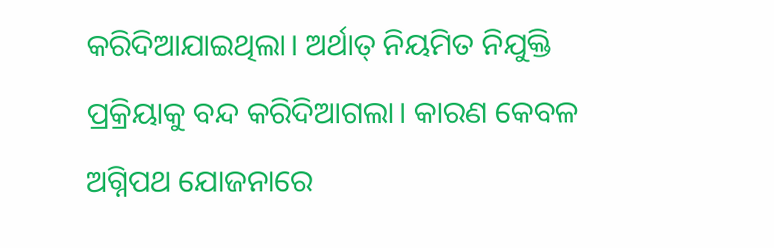କରିଦିଆଯାଇଥିଲା। ଅର୍ଥାତ୍‌ ନିୟମିତ ନିଯୁକ୍ତି ପ୍ରକ୍ରିୟାକୁ ବନ୍ଦ କରିଦିଆଗଲା। କାରଣ କେବଳ ଅଗ୍ନିପଥ ଯୋଜନାରେ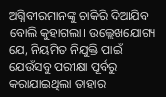ଅଗ୍ନିବୀରମାନଙ୍କୁ ଚାକିରି ଦିଆଯିବ ବୋଲି କୁହାଗଲା। ଉଲ୍ଲେଖଯୋଗ୍ୟ ଯେ, ନିୟମିତ ନିଯୁକ୍ତି ପାଇଁ ଯେଉଁସବୁ ପରୀକ୍ଷା ପୂର୍ବରୁ କରାଯାଇଥିଲା ତାହାର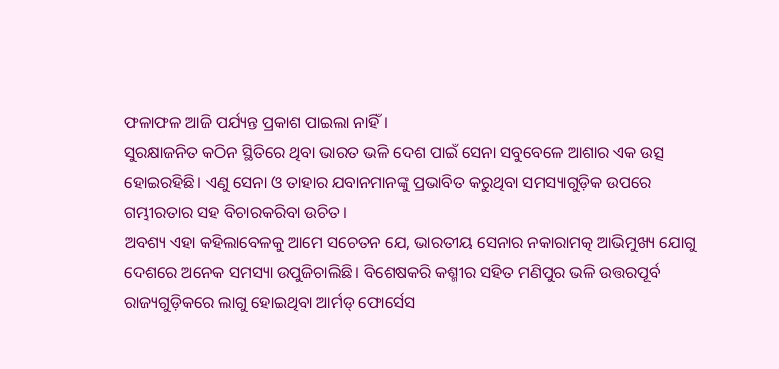ଫଳାଫଳ ଆଜି ପର୍ଯ୍ୟନ୍ତ ପ୍ରକାଶ ପାଇଲା ନାହିଁ।
ସୁରକ୍ଷାଜନିତ କଠିନ ସ୍ଥିତିରେ ଥିବା ଭାରତ ଭଳି ଦେଶ ପାଇଁ ସେନା ସବୁବେଳେ ଆଶାର ଏକ ଉତ୍ସ ହୋଇରହିଛି। ଏଣୁ ସେନା ଓ ତାହାର ଯବାନମାନଙ୍କୁ ପ୍ରଭାବିତ କରୁଥିବା ସମସ୍ୟାଗୁଡ଼ିକ ଉପରେ ଗମ୍ଭୀରତାର ସହ ବିଚାରକରିବା ଉଚିତ।
ଅବଶ୍ୟ ଏହା କହିଲାବେଳକୁ ଆମେ ସଚେତନ ଯେ, ଭାରତୀୟ ସେନାର ନକାରାମତ୍କ ଆଭିମୁଖ୍ୟ ଯୋଗୁ ଦେଶରେ ଅନେକ ସମସ୍ୟା ଉପୁଜିଚାଲିଛି। ବିଶେଷକରି କଶ୍ମୀର ସହିତ ମଣିପୁର ଭଳି ଉତ୍ତରପୂର୍ବ ରାଜ୍ୟଗୁଡ଼ିକରେ ଲାଗୁ ହୋଇଥିବା ଆର୍ମଡ୍‌ ଫୋର୍ସେସ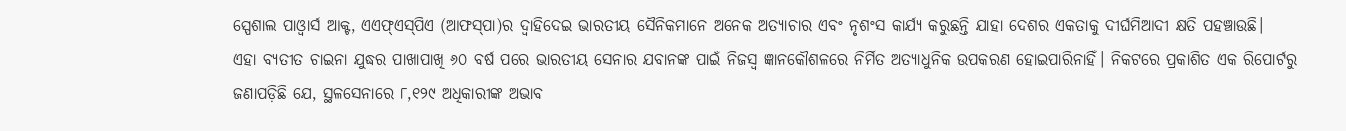ସ୍ପେଶାଲ ପାଓ୍ବାର୍ସ ଆକ୍ଟ, ଏଏଫ୍‌ଏସ୍‌ପିଏ (ଆଫସ୍‌ପା)ର ଦ୍ୱାହିଦେଇ ଭାରତୀୟ ସୈନିକମାନେ ଅନେକ ଅତ୍ୟାଚାର ଏବଂ ନୃଶଂସ କାର୍ଯ୍ୟ କରୁଛନ୍ତି ଯାହା ଦେଶର ଏକତାକୁ ଦୀର୍ଘମିଆଦୀ କ୍ଷତି ପହଞ୍ଚାଉଛି।
ଏହା ବ୍ୟତୀତ ଚାଇନା ଯୁଦ୍ଧର ପାଖାପାଖି ୬୦ ବର୍ଷ ପରେ ଭାରତୀୟ ସେନାର ଯବାନଙ୍କ ପାଇଁ ନିଜସ୍ବ ଜ୍ଞାନକୌଶଳରେ ନିର୍ମିତ ଅତ୍ୟାଧୁନିକ ଉପକରଣ ହୋଇପାରିନାହିଁ। ନିକଟରେ ପ୍ରକାଶିତ ଏକ ରିପୋର୍ଟରୁ ଜଣାପଡ଼ିଛି ଯେ, ସ୍ଥଳସେନାରେ ୮,୧୨୯ ଅଧିକାରୀଙ୍କ ଅଭାବ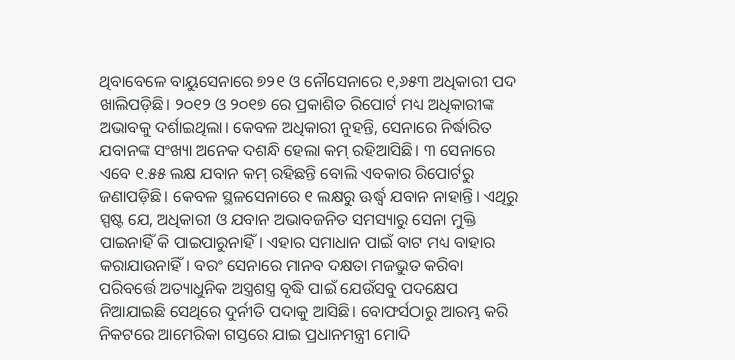ଥିବାବେଳେ ବାୟୁସେନାରେ ୭୨୧ ଓ ନୌସେନାରେ ୧,୬୫୩ ଅଧିକାରୀ ପଦ ଖାଲିପଡ଼ିଛି। ୨୦୧୨ ଓ ୨୦୧୭ ରେ ପ୍ରକାଶିତ ରିପୋର୍ଟ ମଧ୍ୟ ଅଧିକାରୀଙ୍କ ଅଭାବକୁ ଦର୍ଶାଇଥିଲା। କେବଳ ଅଧିକାରୀ ନୁହନ୍ତି, ସେନାରେ ନିର୍ଦ୍ଧାରିତ ଯବାନଙ୍କ ସଂଖ୍ୟା ଅନେକ ଦଶନ୍ଧି ହେଲା କମ୍‌ ରହିଆସିଛି। ୩ ସେନାରେ ଏବେ ୧.୫୫ ଲକ୍ଷ ଯବାନ କମ୍‌ ରହିଛନ୍ତି ବୋଲି ଏବକାର ରିପୋର୍ଟରୁ ଜଣାପଡ଼ିଛି। କେବଳ ସ୍ଥଳସେନାରେ ୧ ଲକ୍ଷରୁ ଊର୍ଦ୍ଧ୍ୱ ଯବାନ ନାହାନ୍ତି। ଏଥିରୁ ସ୍ପଷ୍ଟ ଯେ, ଅଧିକାରୀ ଓ ଯବାନ ଅଭାବଜନିତ ସମସ୍ୟାରୁ ସେନା ମୁକ୍ତି ପାଇନାହିଁ କି ପାଇପାରୁନାହିଁ। ଏହାର ସମାଧାନ ପାଇଁ ବାଟ ମଧ୍ୟ ବାହାର କରାଯାଉନାହିଁ। ବରଂ ସେନାରେ ମାନବ ଦକ୍ଷତା ମଜଭୁତ କରିବା ପରିବର୍ତ୍ତେ ଅତ୍ୟାଧୁନିକ ଅସ୍ତ୍ରଶସ୍ତ୍ର ବୃଦ୍ଧି ପାଇଁ ଯେଉଁସବୁ ପଦକ୍ଷେପ ନିଆଯାଇଛି ସେଥିରେ ଦୁର୍ନୀତି ପଦାକୁ ଆସିଛି। ବୋଫର୍ସଠାରୁ ଆରମ୍ଭ କରି ନିକଟରେ ଆମେରିକା ଗସ୍ତରେ ଯାଇ ପ୍ରଧାନମନ୍ତ୍ରୀ ମୋଦି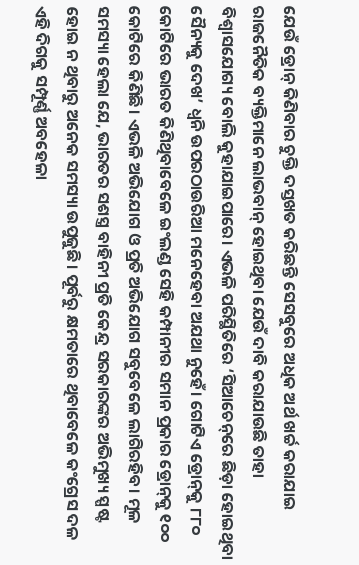ଯେଉଁ ଡ୍ରୋନ୍‌ କିଣିବାର ଚୁକ୍ତି ଦସ୍ତଖତ କରିଛନ୍ତି ସେସବୁରେ ଅଧିକ ଅର୍ଥ ଖର୍ଚ୍ଚ କରାଯାଇ ରାଜନୈତିକ ବ୍ୟକ୍ତିମାନେ ଲାଭବାନ୍‌ ହୋଇଥିବା ଯେଉଁ ଦାବି କରାଯାଉଛି ତାହା ବିଶ୍ୱାସଯୋଗ୍ୟ ବୋଲି କୁହାଯାଇପାରେ। ଏଭଳି ପରିସ୍ଥିତିରେ ‘ସିଆଚେନ୍‌ରେ ଛିଡ଼ା ହୋଇଥିବା ସୈନ୍ୟକୁ ଦେଖ’ ଧ୍ୱନି ଉପରଠାଉରିଆ ମନେହେବା ଅଯଥା ନୁହେଁ। ଗୋଟିଏ ଡ୍ରୋନ୍‌କୁ ୮୮୦ କୋଟିରେ ଭାରତ କିଣିଥିବାବେଳେ ଇଂଲଣ୍ଡ ସେହି କମ୍ପାନୀର ସମାନ ପ୍ରକାର ଡ୍ରୋନ୍‌କୁ ୧୦୦ କୋଟିରେ କିଣିଛି। ଏଭଳି ଅଭିଯୋଗ ଓ ପ୍ରତି ଅଭିଯୋଗ ସବୁବେଳେ ଲାଗିରହିବ। ମୂଳ ସମସ୍ୟା ହେଲା ଯେ, ଭାରତର ସଶସ୍ତ୍ର ବାହିନୀ ପ୍ରତି କେନ୍ଦ୍ର ସରକାରଙ୍କର ଅଭିମୁଖ୍ୟ ସ୍ପଷ୍ଟ ହୋଇ ନ ଥିବାରୁ ଅନେକ ସମସ୍ୟା ଉପୁଜୁଛି। ପୂର୍ବରୁ କ୍ଷମତାରେ ଥିବାବେଳେ କଂଗ୍ରେସ ଦଳ ଏହି ଦିଗକୁ ସମ୍ପୂର୍ଣ୍ଣ ଅବହେଳା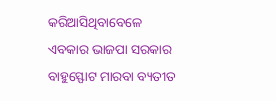କରିଆସିଥିବାବେଳେ ଏବକାର ଭାଜପା ସରକାର ବାହୁସ୍ଫୋଟ ମାରବା ବ୍ୟତୀତ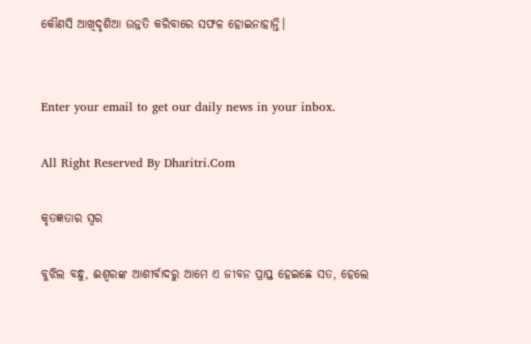କୌଣସି ଆଖିଦୃଶିଆ ଉନ୍ନତି କରିବାରେ ସଫଳ ହୋଇନାହାନ୍ତି।


Enter your email to get our daily news in your inbox.

All Right Reserved By Dharitri.Com

କୃତଜ୍ଞତାର ସ୍ବର

ବୁଝିଲ ବନ୍ଧୁ, ଈଶ୍ବରଙ୍କ ଆଶୀର୍ବାଦରୁ ଆମେ ଏ ଜୀବନ ପ୍ରାପ୍ତ ହେଇଛେ ସତ, ହେଲେ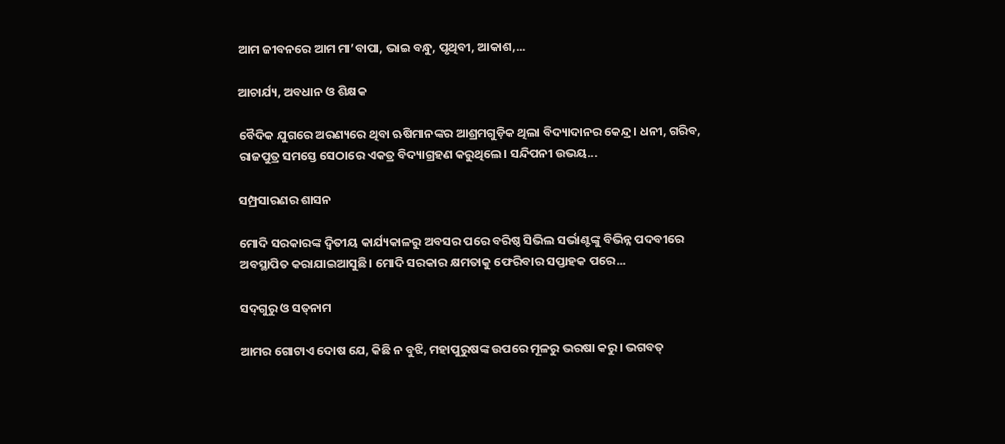ଆମ ଜୀବନରେ ଆମ ମା’ବାପା, ଭାଇ ବନ୍ଧୁ, ପୃଥିବୀ, ଆକାଶ,...

ଆଚାର୍ଯ୍ୟ, ଅବଧାନ ଓ ଶିକ୍ଷକ

ବୈଦିକ ଯୁଗରେ ଅରଣ୍ୟରେ ଥିବା ଋଷିମାନଙ୍କର ଆଶ୍ରମଗୁଡ଼ିକ ଥିଲା ବିଦ୍ୟାଦାନର କେନ୍ଦ୍ର। ଧନୀ, ଗରିବ, ରାଜପୁତ୍ର ସମସ୍ତେ ସେଠାରେ ଏକତ୍ର ବିଦ୍ୟାଗ୍ରହଣ କରୁଥିଲେ। ସନ୍ଦିପନୀ ଉଭୟ...

ସମ୍ପ୍ରସାରଣର ଶାସନ

ମୋଦି ସରକାରଙ୍କ ଦ୍ୱିତୀୟ କାର୍ଯ୍ୟକାଳରୁ ଅବସର ପରେ ବରିଷ୍ଠ ସିଭିଲ ସର୍ଭାଣ୍ଟଙ୍କୁ ବିଭିନ୍ନ ପଦବୀରେ ଅବସ୍ଥାପିତ କରାଯାଇଆସୁଛି। ମୋଦି ସରକାର କ୍ଷମତାକୁ ଫେରିବାର ସପ୍ତାହକ ପରେ...

ସଦ୍‌ଗୁରୁ ଓ ସତ୍‌ନାମ

ଆମର ଗୋଟାଏ ଦୋଷ ଯେ, କିଛି ନ ବୁଝି, ମହାପୁରୁଷଙ୍କ ଉପରେ ମୂଳରୁ ଭରଷା କରୁ। ଭଗବତ୍‌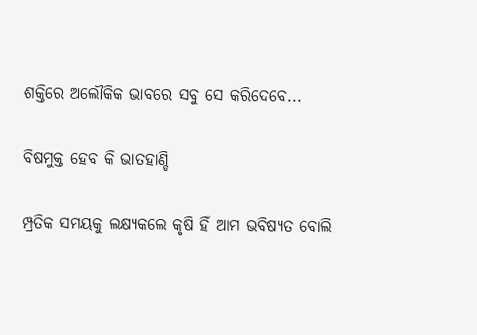ଶକ୍ତିରେ ଅଲୌକିକ ଭାବରେ ସବୁ ସେ କରିଦେବେ...

ବିଷମୁକ୍ତ ହେବ କି ଭାତହାଣ୍ଡି

ମ୍ପ୍ରତିକ ସମୟକୁ ଲକ୍ଷ୍ୟକଲେ କୃଷି ହିଁ ଆମ ଭବିଷ୍ୟତ ବୋଲି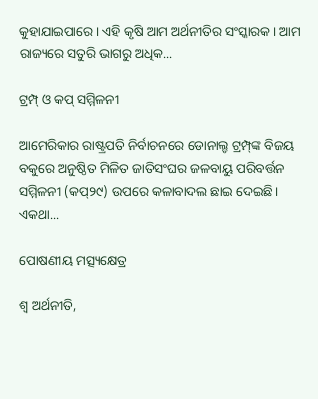କୁହାଯାଇପାରେ। ଏହି କୃଷି ଆମ ଅର୍ଥନୀତିର ସଂସ୍କାରକ। ଆମ ରାଜ୍ୟରେ ସତୁରି ଭାଗରୁ ଅଧିକ...

ଟ୍ରମ୍ପ୍‌ ଓ କପ୍‌ ସମ୍ମିଳନୀ

ଆମେରିକାର ରାଷ୍ଟ୍ରପତି ନିର୍ବାଚନରେ ଡୋନାଲ୍ଡ ଟ୍ରମ୍ପ୍‌ଙ୍କ ବିଜୟ ବକୁରେ ଅନୁଷ୍ଠିତ ମିଳିତ ଜାତିସଂଘର ଜଳବାୟୁ ପରିବର୍ତ୍ତନ ସମ୍ମିଳନୀ (କପ୍‌୨୯) ଉପରେ କଳାବାଦଲ ଛାଇ ଦେଇଛି। ଏକଥା...

ପୋଷଣୀୟ ମତ୍ସ୍ୟକ୍ଷେତ୍ର

ଶ୍ୱ ଅର୍ଥନୀତି,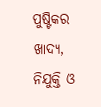ପୁଷ୍ଟିକର ଖାଦ୍ୟ, ନିଯୁକ୍ତି ଓ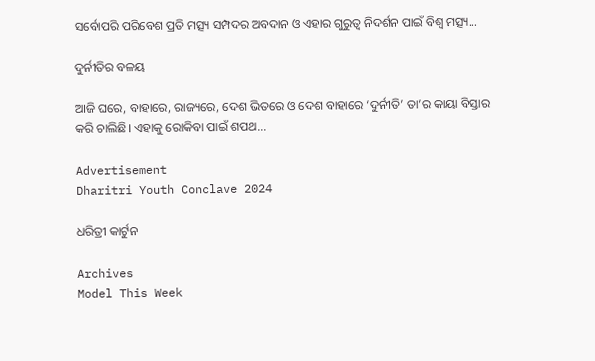ସର୍ବୋପରି ପରିବେଶ ପ୍ରତି ମତ୍ସ୍ୟ ସମ୍ପଦର ଅବଦାନ ଓ ଏହାର ଗୁରୁତ୍ୱ ନିଦର୍ଶନ ପାଇଁ ବିଶ୍ୱ ମତ୍ସ୍ୟ...

ଦୁର୍ନୀତିର ବଳୟ

ଆଜି ଘରେ, ବାହାରେ, ରାଜ୍ୟରେ, ଦେଶ ଭିତରେ ଓ ଦେଶ ବାହାରେ ‘ଦୁର୍ନୀତି’ ତା’ର କାୟା ବିସ୍ତାର କରି ଚାଲିଛି। ଏହାକୁ ରୋକିବା ପାଇଁ ଶପଥ...

Advertisement
Dharitri Youth Conclave 2024

ଧରିତ୍ରୀ କାର୍ଟୁନ

Archives
Model This Week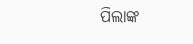ପିଲାଙ୍କ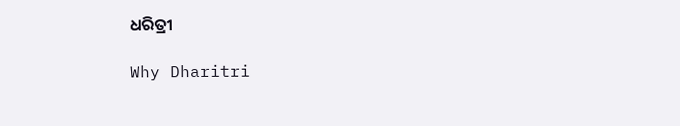ଧରିତ୍ରୀ

Why Dharitri